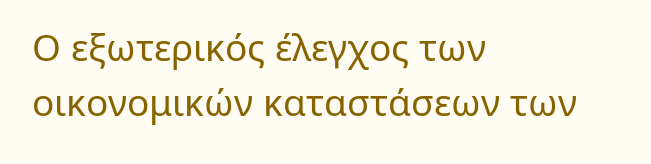Ο εξωτερικός έλεγχος των οικονομικών καταστάσεων των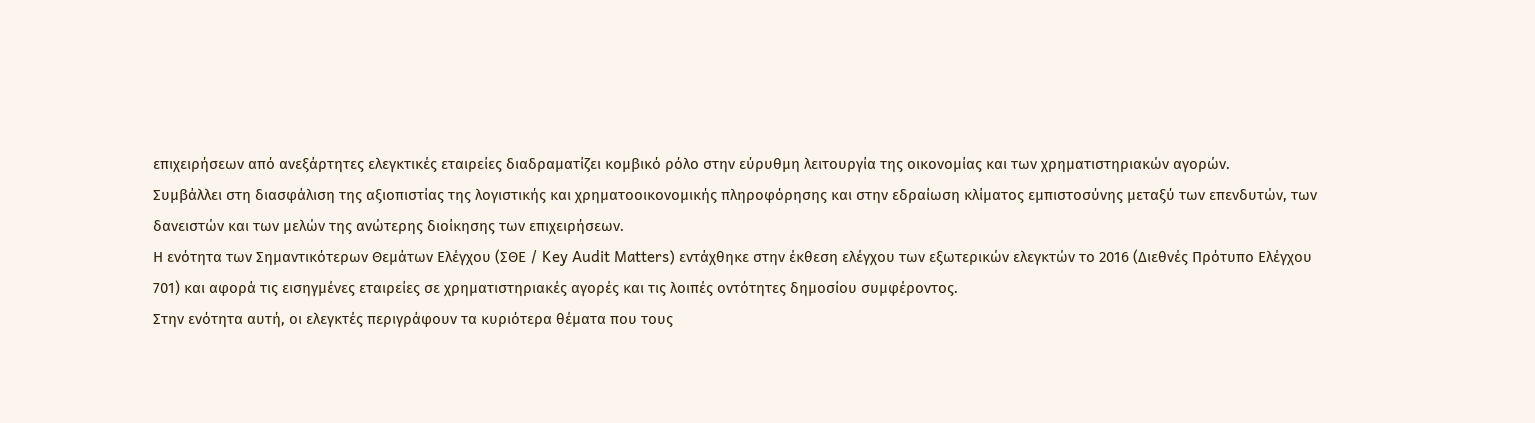επιχειρήσεων από ανεξάρτητες ελεγκτικές εταιρείες διαδραματίζει κομβικό ρόλο στην εύρυθμη λειτουργία της οικονομίας και των χρηματιστηριακών αγορών.
Συμβάλλει στη διασφάλιση της αξιοπιστίας της λογιστικής και χρηματοοικονομικής πληροφόρησης και στην εδραίωση κλίματος εμπιστοσύνης μεταξύ των επενδυτών, των δανειστών και των μελών της ανώτερης διοίκησης των επιχειρήσεων.
Η ενότητα των Σημαντικότερων Θεμάτων Ελέγχου (ΣΘΕ / Key Audit Matters) εντάχθηκε στην έκθεση ελέγχου των εξωτερικών ελεγκτών το 2016 (Διεθνές Πρότυπο Ελέγχου 701) και αφορά τις εισηγμένες εταιρείες σε χρηματιστηριακές αγορές και τις λοιπές οντότητες δημοσίου συμφέροντος.
Στην ενότητα αυτή, οι ελεγκτές περιγράφουν τα κυριότερα θέματα που τους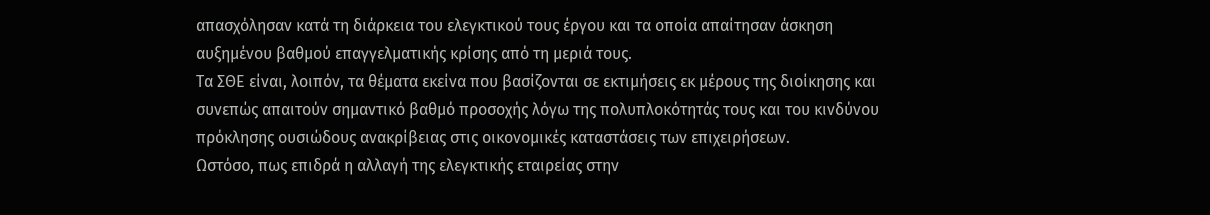απασχόλησαν κατά τη διάρκεια του ελεγκτικού τους έργου και τα οποία απαίτησαν άσκηση αυξημένου βαθμού επαγγελματικής κρίσης από τη μεριά τους.
Τα ΣΘΕ είναι, λοιπόν, τα θέματα εκείνα που βασίζονται σε εκτιμήσεις εκ μέρους της διοίκησης και συνεπώς απαιτούν σημαντικό βαθμό προσοχής λόγω της πολυπλοκότητάς τους και του κινδύνου πρόκλησης ουσιώδους ανακρίβειας στις οικονομικές καταστάσεις των επιχειρήσεων.
Ωστόσο, πως επιδρά η αλλαγή της ελεγκτικής εταιρείας στην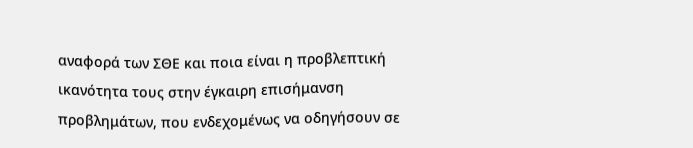αναφορά των ΣΘΕ και ποια είναι η προβλεπτική ικανότητα τους στην έγκαιρη επισήμανση προβλημάτων, που ενδεχομένως να οδηγήσουν σε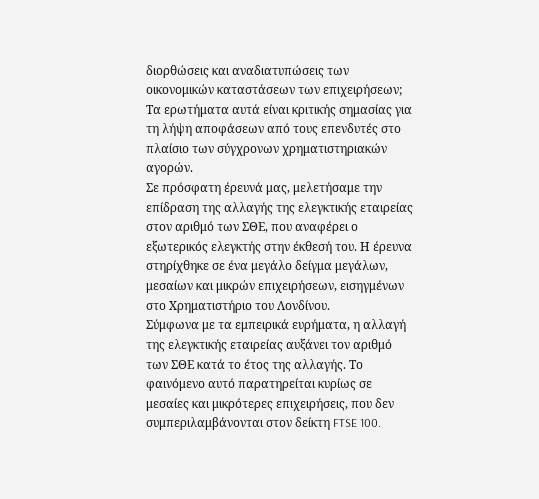διορθώσεις και αναδιατυπώσεις των οικονομικών καταστάσεων των επιχειρήσεων;
Τα ερωτήματα αυτά είναι κριτικής σημασίας για τη λήψη αποφάσεων από τους επενδυτές στο πλαίσιο των σύγχρονων χρηματιστηριακών αγορών.
Σε πρόσφατη έρευνά μας, μελετήσαμε την επίδραση της αλλαγής της ελεγκτικής εταιρείας στον αριθμό των ΣΘΕ, που αναφέρει ο εξωτερικός ελεγκτής στην έκθεσή του. Η έρευνα στηρίχθηκε σε ένα μεγάλο δείγμα μεγάλων, μεσαίων και μικρών επιχειρήσεων, εισηγμένων στο Χρηματιστήριο του Λονδίνου.
Σύμφωνα με τα εμπειρικά ευρήματα, η αλλαγή της ελεγκτικής εταιρείας αυξάνει τον αριθμό των ΣΘΕ κατά το έτος της αλλαγής. Το φαινόμενο αυτό παρατηρείται κυρίως σε μεσαίες και μικρότερες επιχειρήσεις, που δεν συμπεριλαμβάνονται στον δείκτη FTSE 100.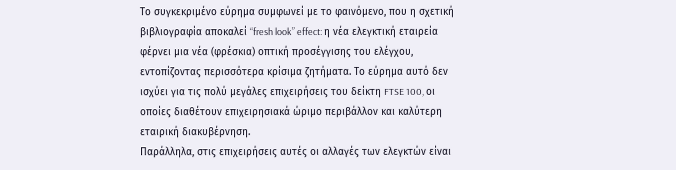Το συγκεκριμένο εύρημα συμφωνεί με το φαινόμενο, που η σχετική βιβλιογραφία αποκαλεί “fresh look” effect: η νέα ελεγκτική εταιρεία φέρνει μια νέα (φρέσκια) οπτική προσέγγισης του ελέγχου, εντοπίζοντας περισσότερα κρίσιμα ζητήματα. Το εύρημα αυτό δεν ισχύει για τις πολύ μεγάλες επιχειρήσεις του δείκτη FTSE 100, οι οποίες διαθέτουν επιχειρησιακά ώριμο περιβάλλον και καλύτερη εταιρική διακυβέρνηση.
Παράλληλα, στις επιχειρήσεις αυτές οι αλλαγές των ελεγκτών είναι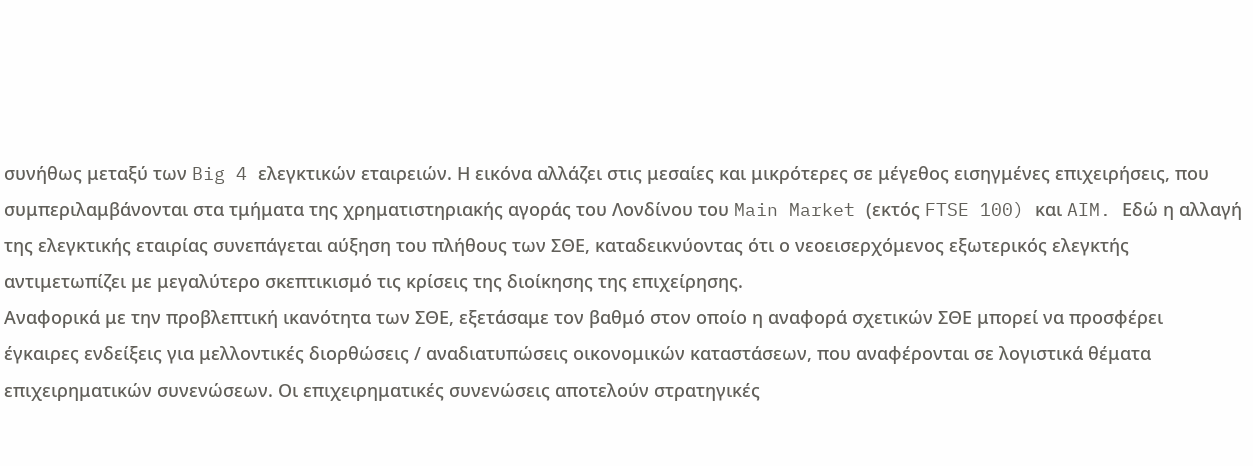συνήθως μεταξύ των Big 4 ελεγκτικών εταιρειών. Η εικόνα αλλάζει στις μεσαίες και μικρότερες σε μέγεθος εισηγμένες επιχειρήσεις, που συμπεριλαμβάνονται στα τμήματα της χρηματιστηριακής αγοράς του Λονδίνου του Main Market (εκτός FTSE 100) και AIM. Εδώ η αλλαγή της ελεγκτικής εταιρίας συνεπάγεται αύξηση του πλήθους των ΣΘΕ, καταδεικνύοντας ότι ο νεοεισερχόμενος εξωτερικός ελεγκτής αντιμετωπίζει με μεγαλύτερο σκεπτικισμό τις κρίσεις της διοίκησης της επιχείρησης.
Αναφορικά με την προβλεπτική ικανότητα των ΣΘΕ, εξετάσαμε τον βαθμό στον οποίο η αναφορά σχετικών ΣΘΕ μπορεί να προσφέρει έγκαιρες ενδείξεις για μελλοντικές διορθώσεις / αναδιατυπώσεις οικονομικών καταστάσεων, που αναφέρονται σε λογιστικά θέματα επιχειρηματικών συνενώσεων. Οι επιχειρηματικές συνενώσεις αποτελούν στρατηγικές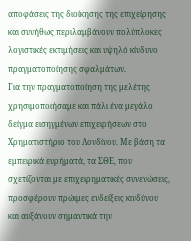αποφάσεις της διοίκησης της επιχείρησης και συνήθως περιλαμβάνουν πολύπλοκες λογιστικές εκτιμήσεις και υψηλό κίνδυνο πραγματοποίησης σφαλμάτων.
Για την πραγματοποίηση της μελέτης χρησιμοποιήσαμε και πάλι ένα μεγάλο δείγμα εισηγμένων επιχειρήσεων στο Χρηματιστήριο του Λονδίνου. Με βάση τα εμπειρικά ευρήματά, τα ΣΘΕ, που σχετίζονται με επιχειρηματικές συνενώσεις, προσφέρουν πρώιμες ενδείξεις κινδύνου και αυξάνουν σημαντικά την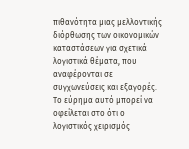πιθανότητα μιας μελλοντικής διόρθωσης των οικονομικών καταστάσεων για σχετικά λογιστικά θέματα, που αναφέρονται σε συγχωνεύσεις και εξαγορές.
Το εύρημα αυτό μπορεί να οφείλεται στο ότι ο λογιστικός χειρισμός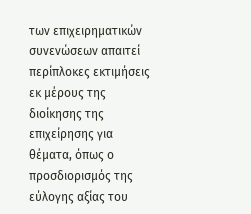των επιχειρηματικών συνενώσεων απαιτεί περίπλοκες εκτιμήσεις εκ μέρους της διοίκησης της επιχείρησης για θέματα, όπως ο προσδιορισμός της εύλογης αξίας του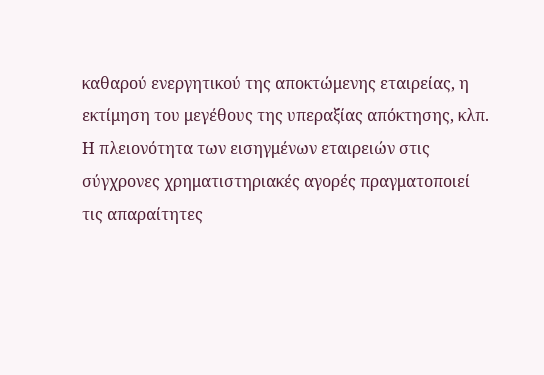καθαρού ενεργητικού της αποκτώμενης εταιρείας, η εκτίμηση του μεγέθους της υπεραξίας απόκτησης, κλπ.
Η πλειονότητα των εισηγμένων εταιρειών στις σύγχρονες χρηματιστηριακές αγορές πραγματοποιεί τις απαραίτητες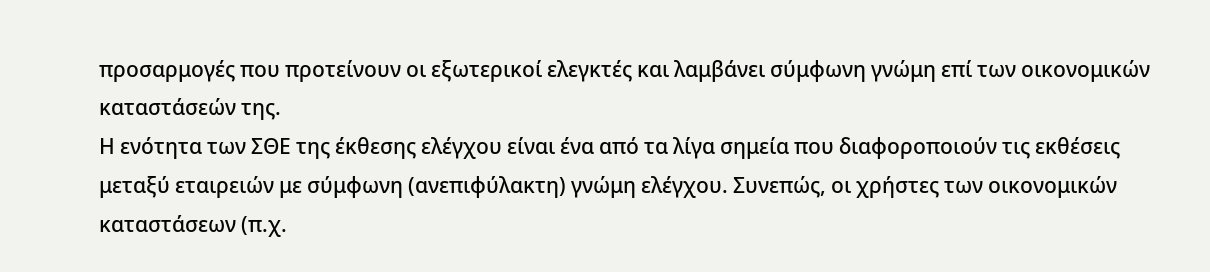προσαρμογές που προτείνουν οι εξωτερικοί ελεγκτές και λαμβάνει σύμφωνη γνώμη επί των οικονομικών καταστάσεών της.
Η ενότητα των ΣΘΕ της έκθεσης ελέγχου είναι ένα από τα λίγα σημεία που διαφοροποιούν τις εκθέσεις μεταξύ εταιρειών με σύμφωνη (ανεπιφύλακτη) γνώμη ελέγχου. Συνεπώς, οι χρήστες των οικονομικών καταστάσεων (π.χ.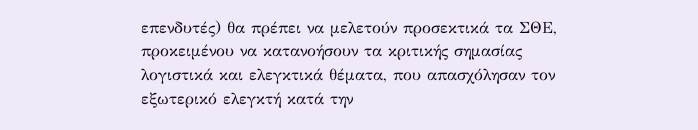επενδυτές) θα πρέπει να μελετούν προσεκτικά τα ΣΘΕ, προκειμένου να κατανοήσουν τα κριτικής σημασίας λογιστικά και ελεγκτικά θέματα, που απασχόλησαν τον εξωτερικό ελεγκτή κατά την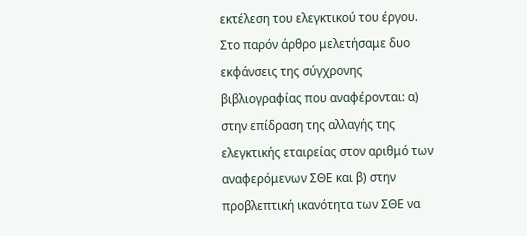εκτέλεση του ελεγκτικού του έργου.
Στο παρόν άρθρο μελετήσαμε δυο εκφάνσεις της σύγχρονης βιβλιογραφίας που αναφέρονται: α) στην επίδραση της αλλαγής της ελεγκτικής εταιρείας στον αριθμό των αναφερόμενων ΣΘΕ και β) στην προβλεπτική ικανότητα των ΣΘΕ να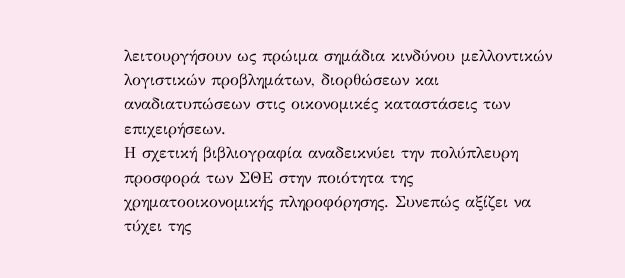λειτουργήσουν ως πρώιμα σημάδια κινδύνου μελλοντικών λογιστικών προβλημάτων, διορθώσεων και αναδιατυπώσεων στις οικονομικές καταστάσεις των επιχειρήσεων.
Η σχετική βιβλιογραφία αναδεικνύει την πολύπλευρη προσφορά των ΣΘΕ στην ποιότητα της χρηματοοικονομικής πληροφόρησης. Συνεπώς αξίζει να τύχει της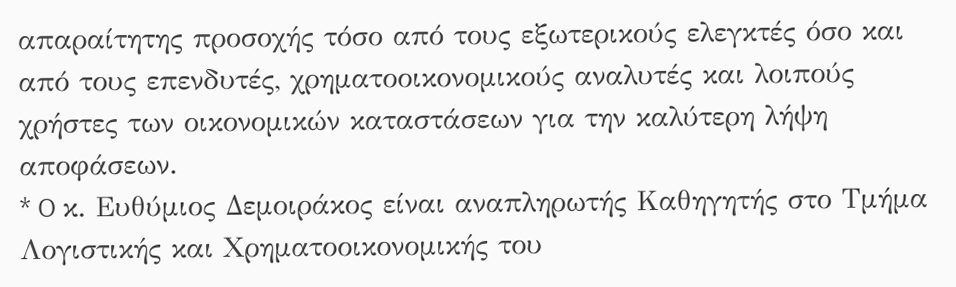απαραίτητης προσοχής τόσο από τους εξωτερικούς ελεγκτές όσο και από τους επενδυτές, χρηματοοικονομικούς αναλυτές και λοιπούς χρήστες των οικονομικών καταστάσεων για την καλύτερη λήψη αποφάσεων.
* O κ. Ευθύμιος Δεμοιράκος είναι αναπληρωτής Καθηγητής στο Τμήμα Λογιστικής και Χρηματοοικονομικής του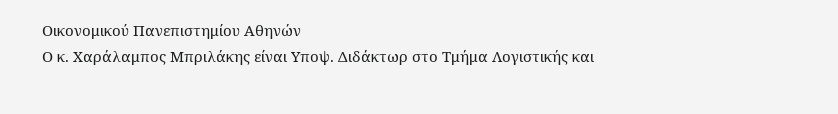Οικονομικού Πανεπιστημίου Αθηνών
Ο κ. Χαράλαμπος Μπριλάκης είναι Υποψ. Διδάκτωρ στο Τμήμα Λογιστικής και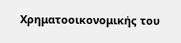Χρηματοοικονομικής του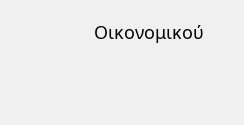Οικονομικού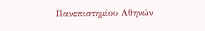Πανεπιστημίου Αθηνών